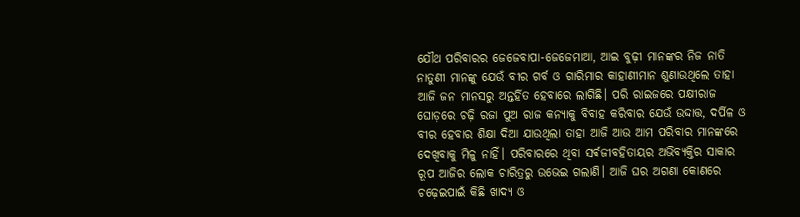ଯୌଥ ପରିବାରର ଜେଜେବାପା-ଜେଜେମାଆ, ଆଇ ବୁଢ଼ୀ ମାନଙ୍କର ନିଜ ନାତି ନାତୁଣୀ ମାନଙ୍କୁ ଯେଉଁ ବୀର ଗର୍ବ ଓ ଗାରିମାର କାହାଣୀମାନ ଶୁଣାଉଥିଲେ ତାହା ଆଜି ଜନ ମାନସରୁ ଅନ୍ତର୍ହିତ ହେବାରେ ଲାଗିଛି। ପରି ରାଇଜରେ ପକ୍ଷୀରାଜ ଘୋଡ଼ରେ ଚଢ଼ି ରଜା ପୁଅ ରାଜ କନ୍ୟାକୁ ବିବାହ କରିବାର ଯେଉଁ ଉଦ୍ଦାତ୍ତ, ଦର୍ପିଳ ଓ ବୀର ହେବାର ଶିକ୍ଷା ଦିଆ ଯାଉଥିଲା ତାହା ଆଜି ଆଉ ଆମ ପରିବାର ମାନଙ୍କରେ ଦେଖିବାକୁ ମିଳୁ ନାହିଁ। ପରିବାରରେ ଥିବା ସର୍ଵଜୀବହିତାୟର ଅଭିବ୍ୟକ୍ତିର ସାକାର ରୂପ ଆଜିର ଲୋକ ଚାରିତ୍ରରୁ ଉଭେଇ ଗଲାଣି। ଆଜି ଘର ଅଗଣା କୋଣରେ ଚଢ଼େଇପାଇଁ କିଛି ଖାଦ୍ୟ ଓ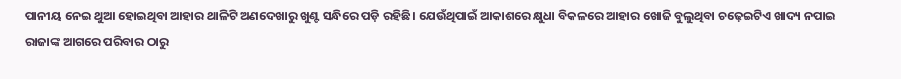ପାନୀୟ ନେଇ ଥୁଆ ହୋଇଥିବା ଆହାର ଥାଳିଟି ଅଣଦେଖାରୁ ଖୁଣ୍ଟ ସନ୍ଧିରେ ପଡ଼ି ରହିଛି। ଯେଉଁଥିପାଇଁ ଆକାଶରେ କ୍ଷୁଧା ବିକଳରେ ଆହାର ଖୋଜି ବୁଲୁଥିବା ଚଢ଼େଇଟିଏ ଖାଦ୍ୟ ନପାଇ ରାଜାଙ୍କ ଆଗରେ ପରିବାର ଠାରୁ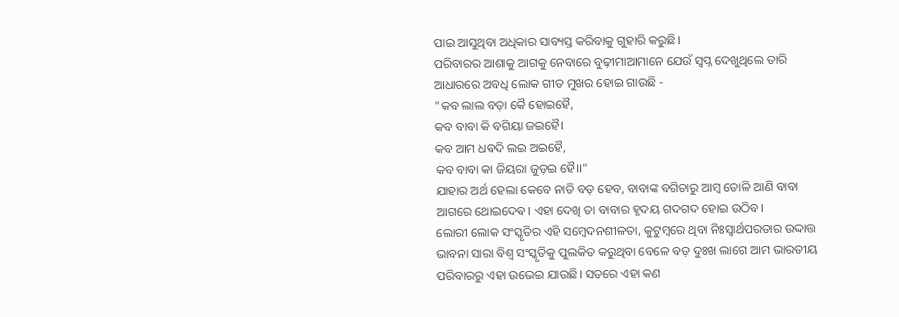ପାଇ ଆସୁଥିବା ଅଧିକାର ସାବ୍ୟସ୍ତ କରିବାକୁ ଗୁହାରି କରୁଛି।
ପରିବାରର ଆଶାକୁ ଆଗକୁ ନେବାରେ ବୁଢ଼ୀମାଆମାନେ ଯେଉଁ ସ୍ୱପ୍ନ ଦେଖୁଥିଲେ ତାରି ଆଧାରରେ ଅବଧି ଲୋକ ଗୀତ ମୁଖର ହୋଇ ଗାଉଛି -
"କବ ଲାଲ ବଡ଼ା କୈ ହୋଇହୈ,
କବ ବାବା କି ବଗିୟା ଜଇହୈ।
କବ ଆମ ଧଵଦି ଲଇ ଅଇହୈ,
କବ ବାବା କା ଜିୟରା ଜୁଡ଼ଇ ହୈ।।"
ଯାହାର ଅର୍ଥ ହେଲା କେବେ ନାତି ବଡ଼ ହେବ, ବାବାଙ୍କ ବଗିଚାରୁ ଆମ୍ବ ତୋଳି ଆଣି ବାବା ଆଗରେ ଥୋଇଦେଵ। ଏହା ଦେଖି ତା ବାବାର ହୃଦୟ ଗଦଗଦ ହୋଇ ଉଠିବ।
ଲୋରୀ ଲୋକ ସଂସ୍କୃତିର ଏହି ସମ୍ବେଦନଶୀଳତା, କୁଟୁମ୍ବରେ ଥିବା ନିଃସ୍ୱାର୍ଥପରତାର ଉଦ୍ଦାତ୍ତ ଭାବନା ସାରା ବିଶ୍ୱ ସଂସ୍କୃତିକୁ ପୁଲକିତ କରୁଥିବା ବେଳେ ବଡ଼ ଦୁଃଖ ଲାଗେ ଆମ ଭାରତୀୟ ପରିବାରରୁ ଏହା ଉଭେଇ ଯାଉଛି। ସତରେ ଏହା କଣ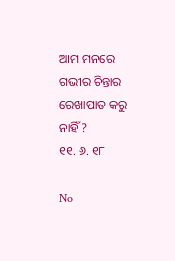ଆମ ମନରେ ଗଭୀର ଚିନ୍ତାର ରେଖାପାତ କରୁ ନାହିଁ ?
୧୧. ୬. ୧୮

No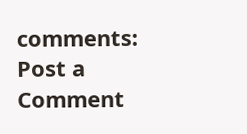comments:
Post a Comment